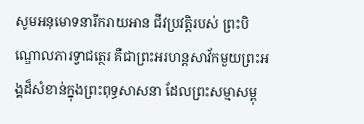សូមអនុមោទនារីករាយអាន ជីវប្រវត្តិរបស់ ព្រះបិណ្ឌោលភារទ្វាជត្ថេរ គឺជាព្រះអរហន្តសាវ័កមួយព្រះអង្គដ៏សំខាន់ក្នុងព្រះពុទ្ធសាសនា ដែលព្រះសម្មាសម្ពុ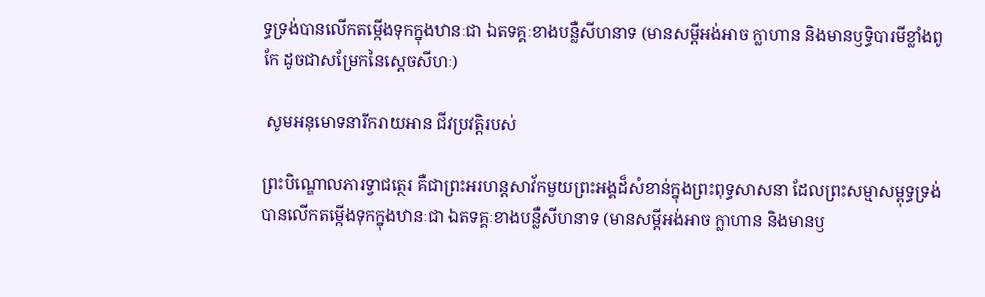ទ្ធទ្រង់បានលើកតម្កើងទុកក្នុងឋានៈជា ឯតទគ្គៈខាងបន្លឺសីហនាទ (មានសម្តីអង់អាច ក្លាហាន និងមានឫទ្ធិបារមីខ្លាំងពូកែ ដូចជាសម្រែកនៃស្តេចសីហៈ)

 សូមអនុមោទនារីករាយអាន ជីវប្រវត្តិរបស់

ព្រះបិណ្ឌោលភារទ្វាជត្ថេរ គឺជាព្រះអរហន្តសាវ័កមួយព្រះអង្គដ៏សំខាន់ក្នុងព្រះពុទ្ធសាសនា ដែលព្រះសម្មាសម្ពុទ្ធទ្រង់បានលើកតម្កើងទុកក្នុងឋានៈជា ឯតទគ្គៈខាងបន្លឺសីហនាទ (មានសម្តីអង់អាច ក្លាហាន និងមានឫ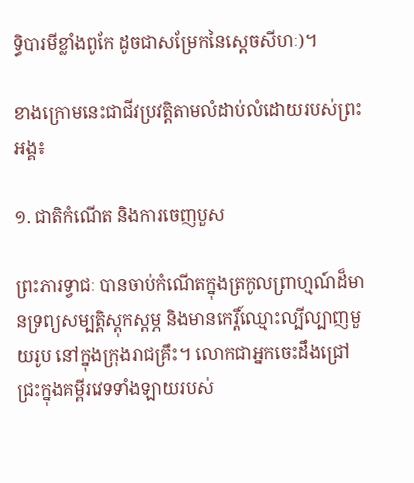ទ្ធិបារមីខ្លាំងពូកែ ដូចជាសម្រែកនៃស្តេចសីហៈ)។

ខាងក្រោមនេះជាជីវប្រវត្តិតាមលំដាប់លំដោយរបស់ព្រះអង្គ៖

១. ជាតិកំណើត និងការចេញបួស

ព្រះភារទ្វាជៈ បានចាប់កំណើតក្នុងត្រកូលព្រាហ្មណ៍ដ៏មានទ្រព្យសម្បត្តិស្តុកស្តម្ភ និងមានកេរ្តិ៍ឈ្មោះល្បីល្បាញមួយរូប នៅក្នុងក្រុងរាជគ្រឹះ។ លោកជាអ្នកចេះដឹងជ្រៅជ្រះក្នុងគម្ពីរវេទទាំងឡាយរបស់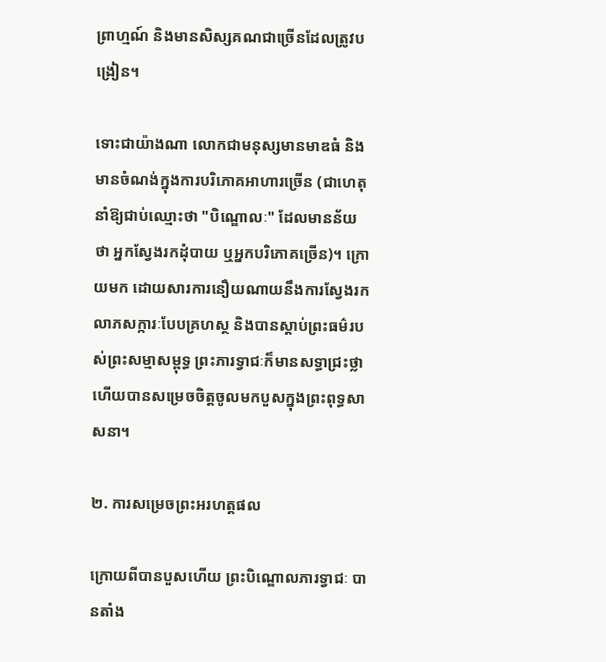ព្រាហ្មណ៍ និងមានសិស្សគណជាច្រើនដែលត្រូវបង្រៀន។

ទោះជាយ៉ាងណា លោកជាមនុស្សមានមាឌធំ និងមានចំណង់ក្នុងការបរិភោគអាហារច្រើន (ជាហេតុនាំឱ្យជាប់ឈ្មោះថា "បិណ្ឌោលៈ" ដែលមានន័យថា អ្នកស្វែងរកដុំបាយ ឬអ្នកបរិភោគច្រើន)។ ក្រោយមក ដោយសារការនឿយណាយនឹងការស្វែងរកលាភសក្ការៈបែបគ្រហស្ថ និងបានស្តាប់ព្រះធម៌របស់ព្រះសម្មាសម្ពុទ្ធ ព្រះភារទ្វាជៈក៏មានសទ្ធាជ្រះថ្លា ហើយបានសម្រេចចិត្តចូលមកបួសក្នុងព្រះពុទ្ធសាសនា។

២. ការសម្រេចព្រះអរហត្តផល

ក្រោយពីបានបួសហើយ ព្រះបិណ្ឌោលភារទ្វាជៈ បានតាំង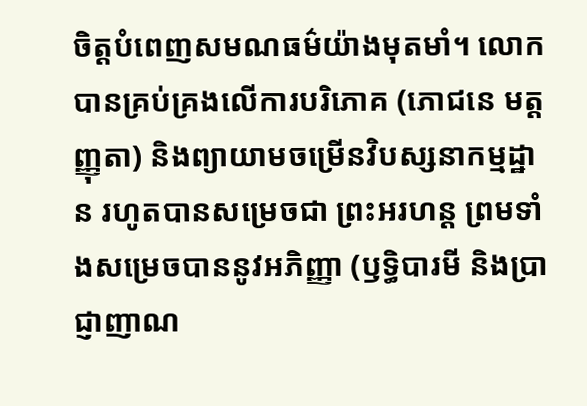ចិត្តបំពេញសមណធម៌យ៉ាងមុតមាំ។ លោកបានគ្រប់គ្រងលើការបរិភោគ (ភោជនេ មត្តញ្ញុតា) និងព្យាយាមចម្រើនវិបស្សនាកម្មដ្ឋាន រហូតបានសម្រេចជា ព្រះអរហន្ត ព្រមទាំងសម្រេចបាននូវអភិញ្ញា (ឫទ្ធិបារមី និងប្រាជ្ញាញាណ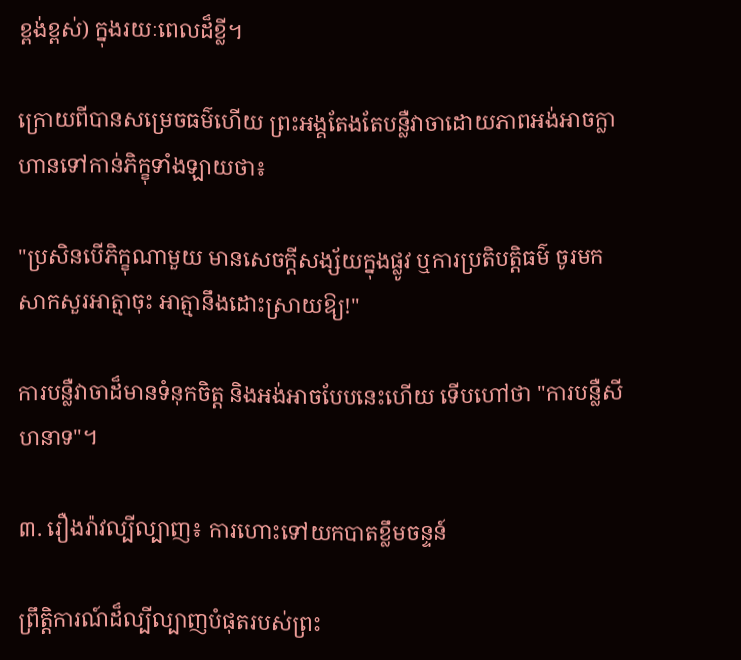ខ្ពង់ខ្ពស់) ក្នុងរយៈពេលដ៏ខ្លី។

ក្រោយពីបានសម្រេចធម៌ហើយ ព្រះអង្គតែងតែបន្លឺវាចាដោយភាពអង់អាចក្លាហានទៅកាន់ភិក្ខុទាំងឡាយថា៖

"ប្រសិនបើភិក្ខុណាមួយ មានសេចក្តីសង្ស័យក្នុងផ្លូវ ឬការប្រតិបត្តិធម៌ ចូរមកសាកសួរអាត្មាចុះ អាត្មានឹងដោះស្រាយឱ្យ!"

ការបន្លឺវាចាដ៏មានទំនុកចិត្ត និងអង់អាចបែបនេះហើយ ទើបហៅថា "ការបន្លឺសីហនាទ"។

៣. រឿងរ៉ាវល្បីល្បាញ៖ ការហោះទៅយកបាតខ្លឹមចន្ទន៍

ព្រឹត្តិការណ៍ដ៏ល្បីល្បាញបំផុតរបស់ព្រះ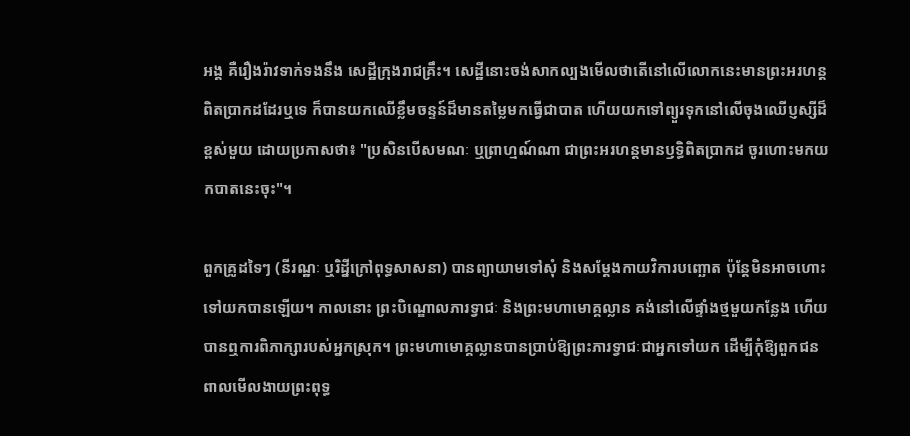អង្គ គឺរឿងរ៉ាវទាក់ទងនឹង សេដ្ឋីក្រុងរាជគ្រឹះ។ សេដ្ឋីនោះចង់សាកល្បងមើលថាតើនៅលើលោកនេះមានព្រះអរហន្តពិតប្រាកដដែរឬទេ ក៏បានយកឈើខ្លឹមចន្ទន៍ដ៏មានតម្លៃមកធ្វើជាបាត ហើយយកទៅព្យួរទុកនៅលើចុងឈើប្ញស្សីដ៏ខ្ពស់មួយ ដោយប្រកាសថា៖ "ប្រសិនបើសមណៈ ឬព្រាហ្មណ៍ណា ជាព្រះអរហន្តមានឫទ្ធិពិតប្រាកដ ចូរហោះមកយកបាតនេះចុះ"។

ពួកគ្រូដទៃៗ (នីរណ្ឋៈ ឬរិដ្នីក្រៅពុទ្ធសាសនា) បានព្យាយាមទៅសុំ និងសម្តែងកាយវិការបញ្ឆោត ប៉ុន្តែមិនអាចហោះទៅយកបានឡើយ។ កាលនោះ ព្រះបិណ្ឌោលភារទ្វាជៈ និងព្រះមហាមោគ្គល្លាន គង់នៅលើផ្ទាំងថ្មមួយកន្លែង ហើយបានឮការពិភាក្សារបស់អ្នកស្រុក។ ព្រះមហាមោគ្គល្លានបានប្រាប់ឱ្យព្រះភារទ្វាជៈជាអ្នកទៅយក ដើម្បីកុំឱ្យពួកជនពាលមើលងាយព្រះពុទ្ធ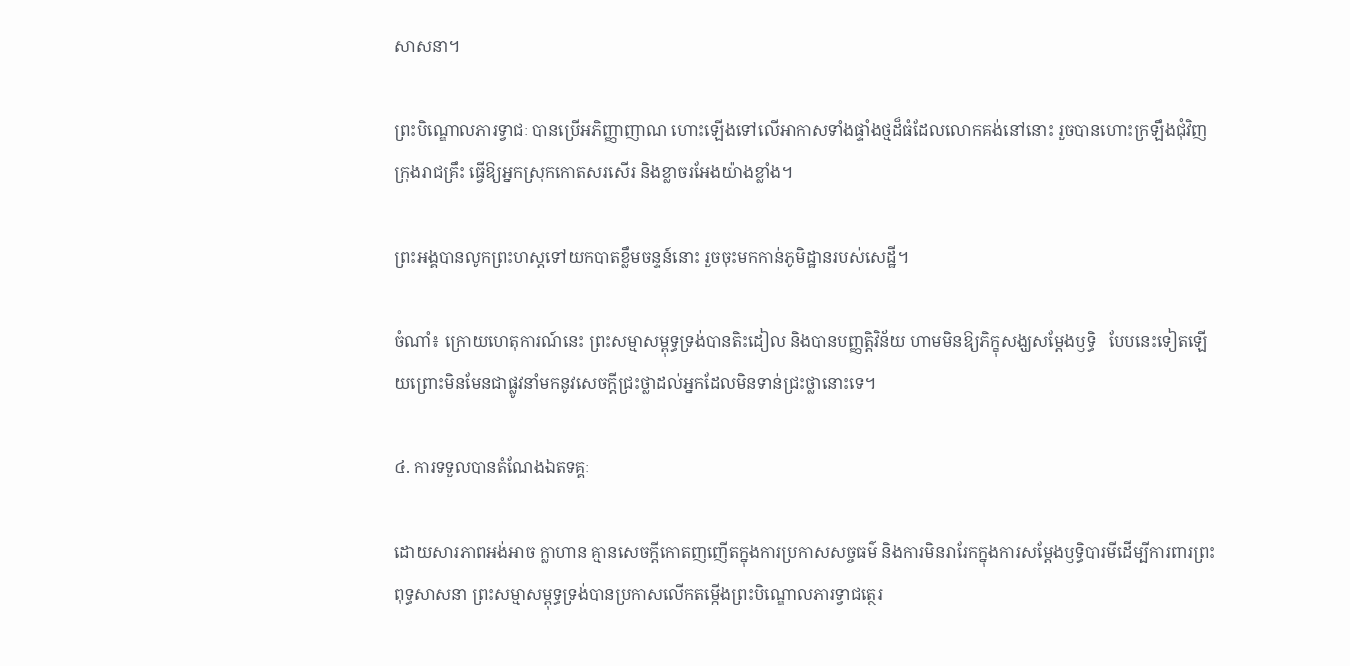សាសនា។

ព្រះបិណ្ឌោលភារទ្វាជៈ បានប្រើអភិញ្ញាញាណ ហោះឡើងទៅលើអាកាសទាំងផ្ទាំងថ្មដ៏ធំដែលលោកគង់នៅនោះ រួចបានហោះក្រឡឹងជុំវិញក្រុងរាជគ្រឹះ ធ្វើឱ្យអ្នកស្រុកកោតសរសើរ និងខ្លាចរអែងយ៉ាងខ្លាំង។

ព្រះអង្គបានលូកព្រះហស្តទៅយកបាតខ្លឹមចន្ទន៍នោះ រួចចុះមកកាន់ភូមិដ្ឋានរបស់សេដ្ឋី។

ចំណាំ៖ ក្រោយហេតុការណ៍នេះ ព្រះសម្មាសម្ពុទ្ធទ្រង់បានតិះដៀល និងបានបញ្ញត្តិវិន័យ ហាមមិនឱ្យភិក្ខុសង្ឃសម្តែងឫទ្ធិ   បែបនេះទៀតឡើយព្រោះមិនមែនជាផ្លូវនាំមកនូវសេចក្តីជ្រះថ្លាដល់អ្នកដែលមិនទាន់ជ្រះថ្លានោះទេ។

៤. ការទទួលបានតំណែងឯតទគ្គៈ

ដោយសារភាពអង់អាច ក្លាហាន គ្មានសេចក្តីកោតញញើតក្នុងការប្រកាសសច្ចធម៌ និងការមិនរារែកក្នុងការសម្តែងឫទ្ធិបារមីដើម្បីការពារព្រះពុទ្ធសាសនា ព្រះសម្មាសម្ពុទ្ធទ្រង់បានប្រកាសលើកតម្កើងព្រះបិណ្ឌោលភារទ្វាជត្ថេរ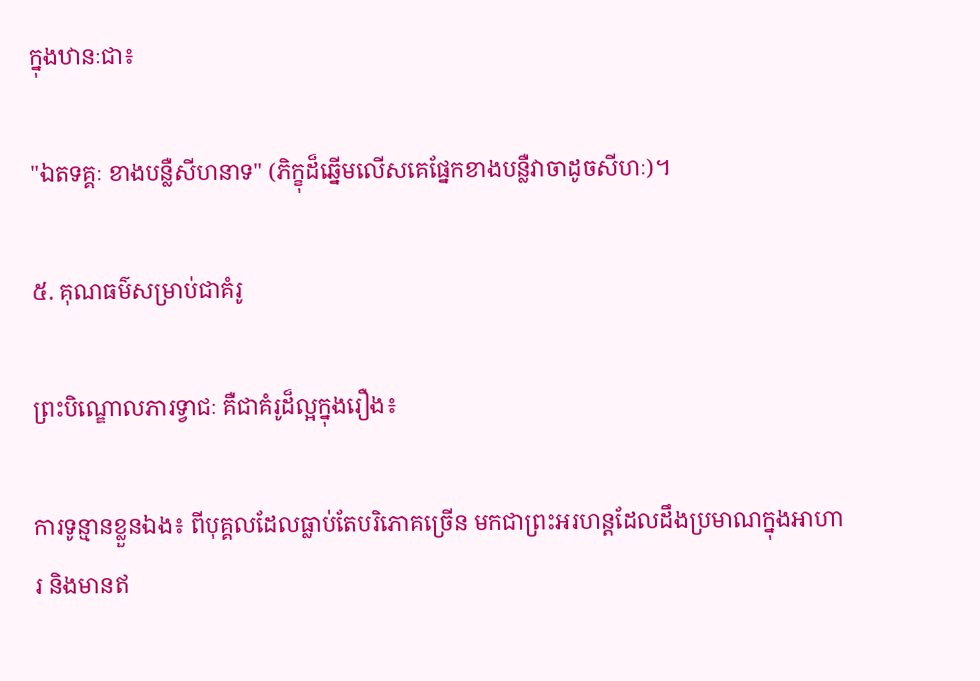ក្នុងឋានៈជា៖

"ឯតទគ្គៈ ខាងបន្លឺសីហនាទ" (ភិក្ខុដ៏ឆ្នើមលើសគេផ្នែកខាងបន្លឺវាចាដូចសីហៈ)។

៥. គុណធម៌សម្រាប់ជាគំរូ

ព្រះបិណ្ឌោលភារទ្វាជៈ គឺជាគំរូដ៏ល្អក្នុងរឿង៖

ការទូន្មានខ្លួនឯង៖ ពីបុគ្គលដែលធ្លាប់តែបរិភោគច្រើន មកជាព្រះអរហន្តដែលដឹងប្រមាណក្នុងអាហារ និងមានឥ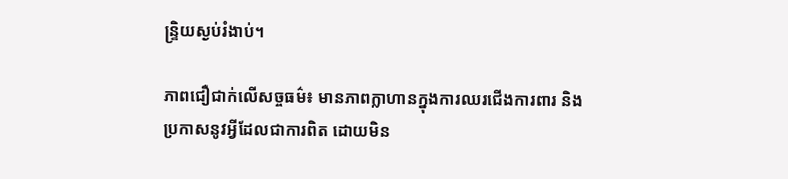ន្ទ្រិយស្ងប់រំងាប់។

ភាពជឿជាក់លើសច្ចធម៌៖ មានភាពក្លាហានក្នុងការឈរជើងការពារ និងប្រកាសនូវអ្វីដែលជាការពិត ដោយមិន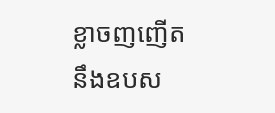ខ្លាចញញើតនឹងឧបស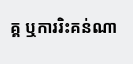គ្គ ឬការរិះគន់ណា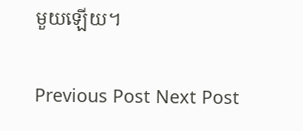មួយឡើយ។

Previous Post Next Post